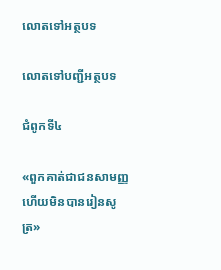លោតទៅអត្ថបទ

លោតទៅបញ្ជីអត្ថបទ

ជំពូកទី៤

«ពួកគាត់ជាជនសាមញ្ញ ហើយមិនបានរៀនសូត្រ»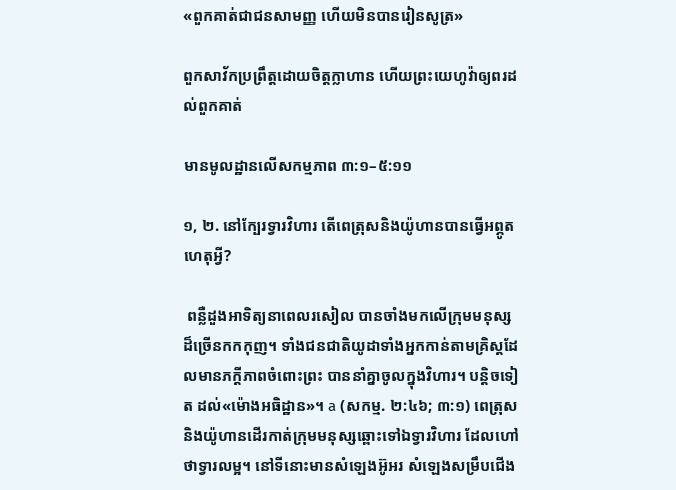«ពួកគាត់ជាជនសាមញ្ញ ហើយមិនបានរៀនសូត្រ»

ពួកសាវ័កប្រព្រឹត្តដោយចិត្តក្លាហាន ហើយព្រះយេហូវ៉ាឲ្យពរដល់ពួកគាត់

មានមូលដ្ឋានលើសកម្មភាព ៣:១–៥:១១

១, ២. នៅក្បែរទ្វារវិហារ តើពេត្រុសនិងយ៉ូហានបានធ្វើអព្ភូតហេតុអ្វី?

 ពន្លឺដួងអាទិត្យនាពេលរសៀល បានចាំងមកលើក្រុមមនុស្សដ៏ច្រើនកកកុញ។ ទាំងជនជាតិយូដាទាំងអ្នកកាន់តាមគ្រិស្តដែលមានភក្ដីភាពចំពោះព្រះ បាននាំគ្នាចូលក្នុងវិហារ។ បន្តិចទៀត ដល់«ម៉ោងអធិដ្ឋាន»។ a (សកម្ម. ២:៤៦; ៣:១) ពេត្រុសនិងយ៉ូហានដើរកាត់ក្រុមមនុស្សឆ្ពោះទៅឯទ្វារវិហារ ដែលហៅថាទ្វារលម្អ។ នៅទីនោះមានសំឡេងអ៊ូអរ សំឡេងសម្រឹបជើង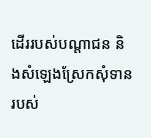ដើររបស់បណ្ដាជន និងសំឡេងស្រែកសុំទានរបស់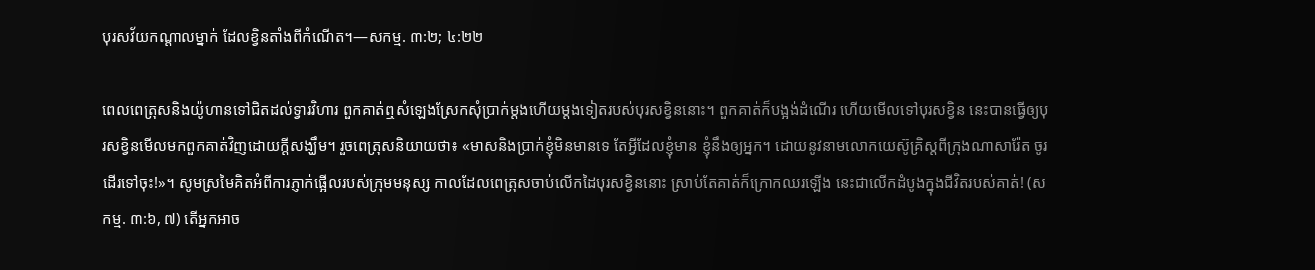បុរសវ័យកណ្ដាលម្នាក់ ដែលខ្វិនតាំងពីកំណើត។—សកម្ម. ៣:២; ៤:២២

ពេលពេត្រុសនិងយ៉ូហានទៅជិតដល់ទ្វារវិហារ ពួកគាត់ឮសំឡេងស្រែកសុំប្រាក់ម្ដងហើយម្ដងទៀតរបស់បុរសខ្វិននោះ។ ពួកគាត់ក៏បង្អង់ដំណើរ ហើយមើលទៅបុរសខ្វិន នេះបានធ្វើឲ្យបុរសខ្វិនមើលមកពួកគាត់វិញដោយក្ដីសង្ឃឹម។ រួចពេត្រុសនិយាយថា៖ «មាសនិងប្រាក់ខ្ញុំមិនមានទេ តែអ្វីដែលខ្ញុំមាន ខ្ញុំនឹងឲ្យអ្នក។ ដោយនូវនាមលោកយេស៊ូគ្រិស្តពីក្រុងណាសារ៉ែត ចូរដើរទៅចុះ!»។ សូមស្រមៃគិតអំពីការភ្ញាក់ផ្អើលរបស់ក្រុមមនុស្ស កាលដែលពេត្រុសចាប់លើកដៃបុរសខ្វិននោះ ស្រាប់តែគាត់ក៏ក្រោកឈរឡើង នេះជាលើកដំបូងក្នុងជីវិតរបស់គាត់! (សកម្ម. ៣:៦, ៧) តើអ្នកអាច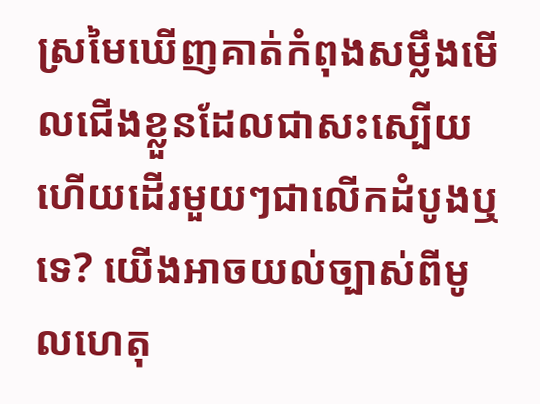ស្រមៃឃើញគាត់កំពុងសម្លឹងមើលជើងខ្លួនដែលជាសះស្បើយ ហើយដើរមួយៗជាលើកដំបូងឬទេ? យើងអាចយល់ច្បាស់ពីមូលហេតុ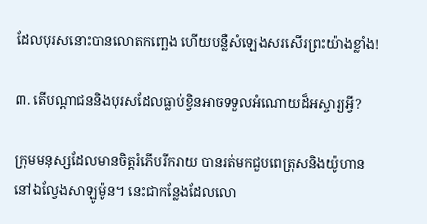ដែលបុរសនោះបានលោតកញ្ឆេង ហើយបន្លឺសំឡេងសរសើរព្រះយ៉ាងខ្លាំង!

៣. តើបណ្ដាជននិងបុរសដែលធ្លាប់ខ្វិនអាចទទួលអំណោយដ៏អស្ចារ្យអ្វី?

ក្រុមមនុស្សដែលមានចិត្តរំភើបរីករាយ បានរត់មកជួបពេត្រុសនិងយ៉ូហាននៅឯល្វែងសាឡូម៉ូន។ នេះជាកន្លែងដែលលោ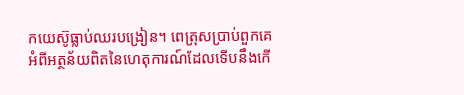កយេស៊ូធ្លាប់ឈរបង្រៀន។ ពេត្រុសប្រាប់ពួកគេអំពីអត្ថន័យពិតនៃហេតុការណ៍ដែលទើបនឹងកើ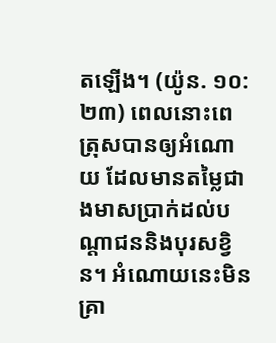តឡើង។ (យ៉ូន. ១០:២៣) ពេលនោះពេត្រុសបានឲ្យអំណោយ ដែលមានតម្លៃជាងមាសប្រាក់ដល់បណ្ដាជននិងបុរសខ្វិន។ អំណោយនេះមិនគ្រា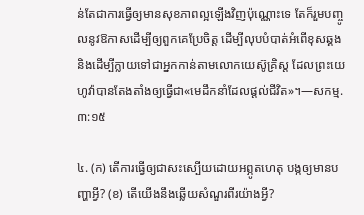ន់តែជាការធ្វើឲ្យមានសុខភាពល្អឡើងវិញប៉ុណ្ណោះទេ តែក៏រួមបញ្ចូលនូវឱកាសដើម្បីឲ្យពួកគេប្រែចិត្ត ដើម្បីលុបបំបាត់អំពើខុសឆ្គង និងដើម្បីក្លាយទៅជាអ្នកកាន់តាមលោកយេស៊ូគ្រិស្ត ដែលព្រះយេហូវ៉ាបានតែងតាំងឲ្យធ្វើជា«មេដឹកនាំដែលផ្ដល់ជីវិត»។—សកម្ម. ៣:១៥

៤. (ក) តើការធ្វើឲ្យជាសះស្បើយដោយអព្ភូតហេតុ បង្កឲ្យមានបញ្ហាអ្វី? (ខ) តើយើងនឹងឆ្លើយសំណួរពីរយ៉ាងអ្វី?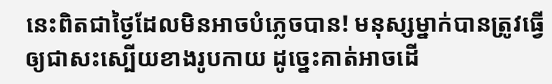នេះពិតជាថ្ងៃដែលមិនអាចបំភ្លេចបាន! មនុស្សម្នាក់បានត្រូវធ្វើឲ្យជាសះស្បើយខាងរូបកាយ ដូច្នេះគាត់អាចដើ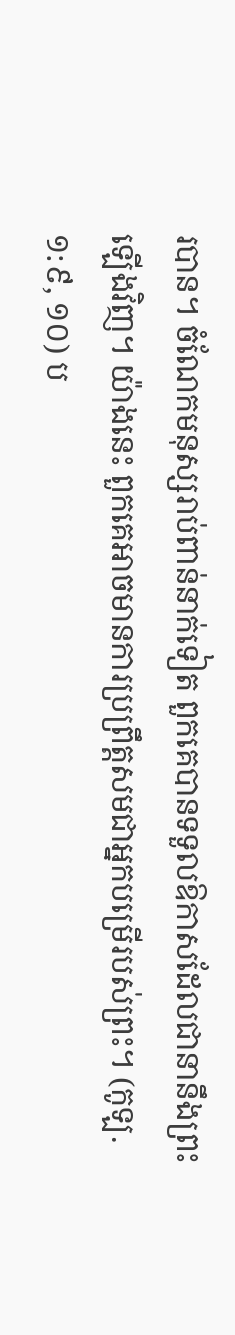របាន។ ចំណែកមនុស្សរាប់ពាន់នាក់ទៀត ពួកគេបានទទួលឱកាសដែលជានានឹងព្រះឡើងវិញ។ យ៉ាងនេះ ពួកគេអាចមានការប្រព្រឹត្តសមជាអ្នកបម្រើរបស់ព្រះ។ (កូឡ. ១:៩, ១០) ប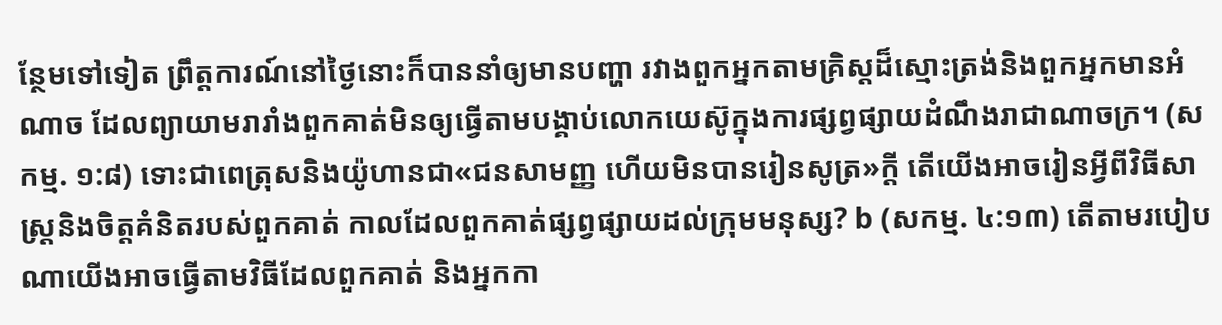ន្ថែមទៅទៀត ព្រឹត្តការណ៍នៅថ្ងៃនោះក៏បាននាំឲ្យមានបញ្ហា រវាងពួកអ្នកតាមគ្រិស្តដ៏ស្មោះត្រង់និងពួកអ្នកមានអំណាច ដែលព្យាយាមរារាំងពួកគាត់មិនឲ្យធ្វើតាមបង្គាប់លោកយេស៊ូក្នុងការផ្សព្វផ្សាយដំណឹងរាជាណាចក្រ។ (សកម្ម. ១:៨) ទោះជាពេត្រុសនិងយ៉ូហានជា«ជនសាមញ្ញ ហើយមិនបានរៀនសូត្រ»ក្ដី តើយើងអាចរៀនអ្វីពីវិធីសាស្ត្រនិងចិត្តគំនិតរបស់ពួកគាត់ កាលដែលពួកគាត់ផ្សព្វផ្សាយដល់ក្រុមមនុស្ស? b (សកម្ម. ៤:១៣) តើតាមរបៀបណាយើងអាចធ្វើតាមវិធីដែលពួកគាត់ និងអ្នកកា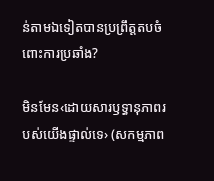ន់តាមឯទៀតបានប្រព្រឹត្តតបចំពោះការប្រឆាំង?

មិនមែន‹ដោយសារឫទ្ធានុភាពរបស់យើងផ្ទាល់ទេ› (សកម្មភាព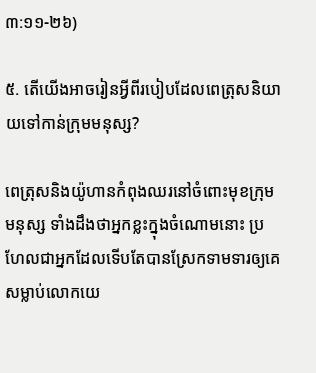៣:១១-២៦)

៥. តើយើងអាចរៀនអ្វីពីរបៀបដែលពេត្រុសនិយាយទៅកាន់ក្រុមមនុស្ស?

ពេត្រុសនិងយ៉ូហានកំពុងឈរនៅចំពោះមុខក្រុមមនុស្ស ទាំងដឹងថាអ្នកខ្លះក្នុងចំណោមនោះ ប្រហែលជាអ្នកដែលទើបតែបានស្រែកទាមទារឲ្យគេសម្លាប់លោកយេ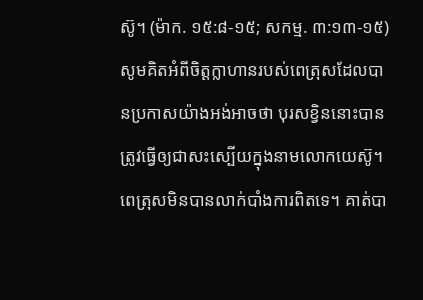ស៊ូ។ (ម៉ាក. ១៥:៨-១៥; សកម្ម. ៣:១៣-១៥) សូមគិតអំពីចិត្តក្លាហានរបស់ពេត្រុសដែលបានប្រកាសយ៉ាងអង់អាចថា បុរសខ្វិននោះបានត្រូវធ្វើឲ្យជាសះស្បើយក្នុងនាមលោកយេស៊ូ។ ពេត្រុសមិនបានលាក់បាំងការពិតទេ។ គាត់បា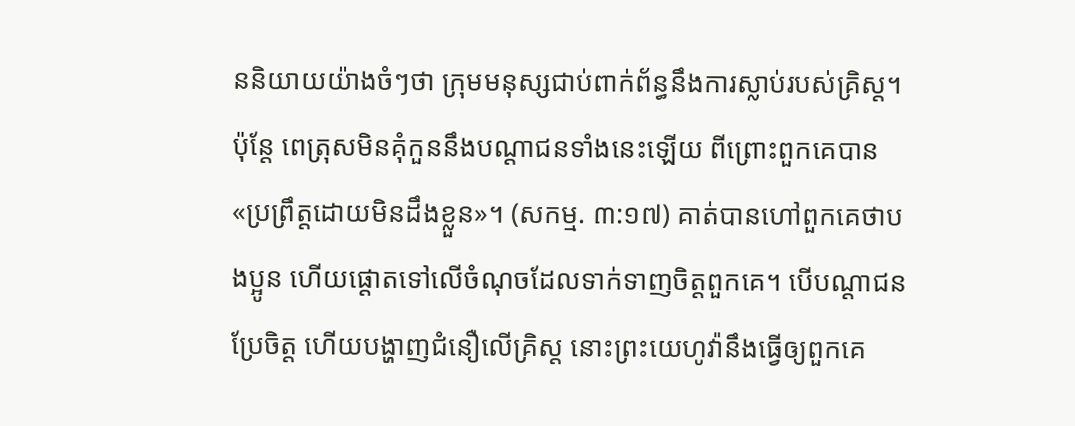ននិយាយយ៉ាងចំៗថា ក្រុមមនុស្សជាប់ពាក់ព័ន្ធនឹងការស្លាប់របស់គ្រិស្ត។ ប៉ុន្តែ ពេត្រុសមិនគុំកួននឹងបណ្ដាជនទាំងនេះឡើយ ពីព្រោះពួកគេបាន«ប្រព្រឹត្តដោយមិនដឹងខ្លួន»។ (សកម្ម. ៣:១៧) គាត់បានហៅពួកគេថាបងប្អូន ហើយផ្ដោតទៅលើចំណុចដែលទាក់ទាញចិត្តពួកគេ។ បើបណ្ដាជនប្រែចិត្ត ហើយបង្ហាញជំនឿលើគ្រិស្ត នោះព្រះយេហូវ៉ានឹងធ្វើឲ្យពួកគេ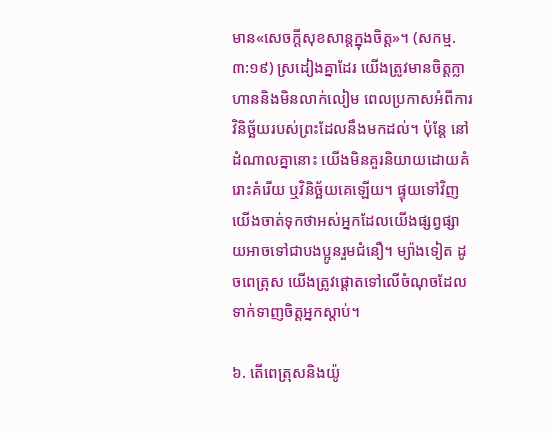មាន«សេចក្ដីសុខសាន្តក្នុងចិត្ត»។ (សកម្ម. ៣:១៩) ស្រដៀងគ្នាដែរ យើងត្រូវមានចិត្តក្លាហាននិងមិនលាក់លៀម ពេលប្រកាសអំពីការវិនិច្ឆ័យរបស់ព្រះដែលនឹងមកដល់។ ប៉ុន្តែ នៅដំណាលគ្នានោះ យើងមិនគួរនិយាយដោយគំរោះគំរើយ ឬវិនិច្ឆ័យគេឡើយ។ ផ្ទុយទៅវិញ យើងចាត់ទុកថាអស់អ្នកដែលយើងផ្សព្វផ្សាយអាចទៅជាបងប្អូនរួមជំនឿ។ ម្យ៉ាងទៀត ដូចពេត្រុស យើងត្រូវផ្ដោតទៅលើចំណុចដែលទាក់ទាញចិត្តអ្នកស្ដាប់។

៦. តើពេត្រុសនិងយ៉ូ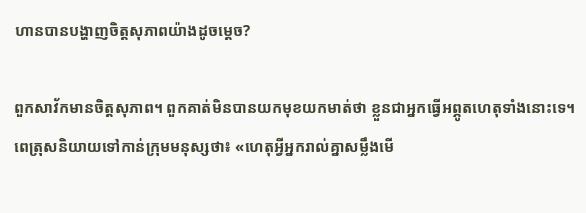ហានបានបង្ហាញចិត្តសុភាពយ៉ាងដូចម្ដេច?

ពួកសាវ័កមានចិត្តសុភាព។ ពួកគាត់មិនបានយកមុខយកមាត់ថា ខ្លួនជាអ្នកធ្វើអព្ភូតហេតុទាំងនោះទេ។ ពេត្រុសនិយាយទៅកាន់ក្រុមមនុស្សថា៖ «ហេតុអ្វីអ្នករាល់គ្នាសម្លឹងមើ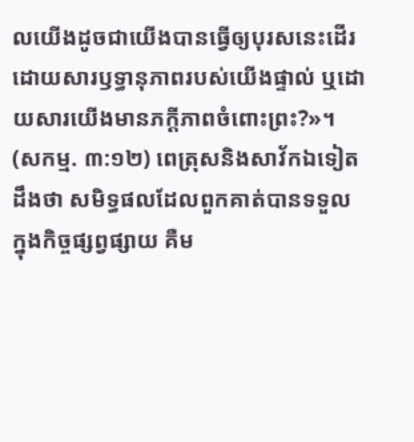លយើងដូចជាយើងបានធ្វើឲ្យបុរសនេះដើរ ដោយសារឫទ្ធានុភាពរបស់យើងផ្ទាល់ ឬដោយសារយើងមានភក្ដីភាពចំពោះព្រះ?»។ (សកម្ម. ៣:១២) ពេត្រុសនិងសាវ័កឯទៀតដឹងថា សមិទ្ធផលដែលពួកគាត់បានទទួលក្នុងកិច្ចផ្សព្វផ្សាយ គឺម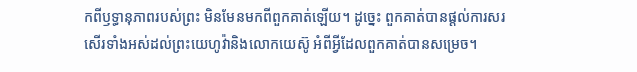កពីឫទ្ធានុភាពរបស់ព្រះ មិនមែនមកពីពួកគាត់ឡើយ។ ដូច្នេះ ពួកគាត់បានផ្ដល់ការសរសើរទាំងអស់ដល់ព្រះយេហូវ៉ានិងលោកយេស៊ូ អំពីអ្វីដែលពួកគាត់បានសម្រេច។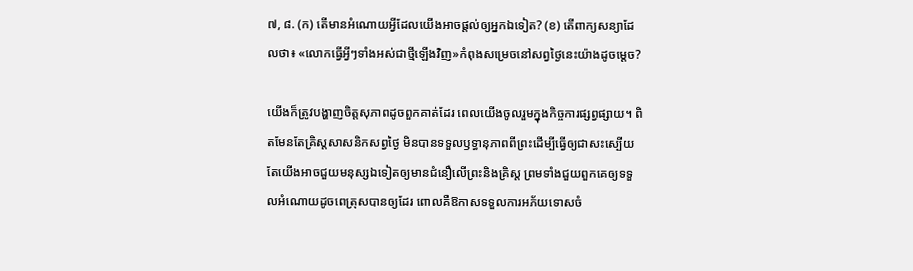៧, ៨. (ក) តើមានអំណោយអ្វីដែលយើងអាចផ្ដល់ឲ្យអ្នកឯទៀត? (ខ) តើពាក្យសន្យាដែលថា៖ «លោកធ្វើអ្វីៗទាំងអស់ជាថ្មីឡើងវិញ»កំពុងសម្រេចនៅសព្វថ្ងៃនេះយ៉ាងដូចម្ដេច?

យើងក៏ត្រូវបង្ហាញចិត្តសុភាពដូចពួកគាត់ដែរ ពេលយើងចូលរួមក្នុងកិច្ចការផ្សព្វផ្សាយ។ ពិតមែនតែគ្រិស្តសាសនិកសព្វថ្ងៃ មិនបានទទួលឫទ្ធានុភាពពីព្រះដើម្បីធ្វើឲ្យជាសះស្បើយ តែយើងអាចជួយមនុស្សឯទៀតឲ្យមានជំនឿលើព្រះនិងគ្រិស្ត ព្រមទាំងជួយពួកគេឲ្យទទួលអំណោយដូចពេត្រុសបានឲ្យដែរ ពោលគឺឱកាសទទួលការអភ័យទោសចំ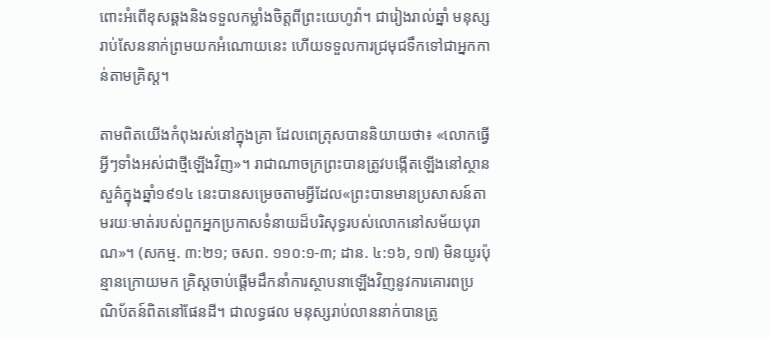ពោះអំពើខុសឆ្គងនិងទទួលកម្លាំងចិត្តពីព្រះយេហូវ៉ា។ ជារៀងរាល់ឆ្នាំ មនុស្សរាប់សែននាក់ព្រមយកអំណោយនេះ ហើយទទួលការជ្រមុជទឹកទៅជាអ្នកកាន់តាមគ្រិស្ត។

តាមពិតយើងកំពុងរស់នៅក្នុងគ្រា ដែលពេត្រុសបាននិយាយថា៖ «លោកធ្វើអ្វីៗទាំងអស់ជាថ្មីឡើងវិញ»។ រាជាណាចក្រព្រះបានត្រូវបង្កើតឡើងនៅស្ថានសួគ៌ក្នុងឆ្នាំ១៩១៤ នេះបានសម្រេចតាមអ្វីដែល«ព្រះបានមានប្រសាសន៍តាមរយៈមាត់របស់ពួកអ្នកប្រកាសទំនាយដ៏បរិសុទ្ធរបស់លោកនៅសម័យបុរាណ»។ (សកម្ម. ៣:២១; ចសព. ១១០:១-៣; ដាន. ៤:១៦, ១៧) មិនយូរប៉ុន្មានក្រោយមក គ្រិស្តចាប់ផ្ដើមដឹកនាំការស្ថាបនាឡើងវិញនូវការគោរពប្រណិប័តន៍ពិតនៅផែនដី។ ជាលទ្ធផល មនុស្សរាប់លាននាក់បានត្រូ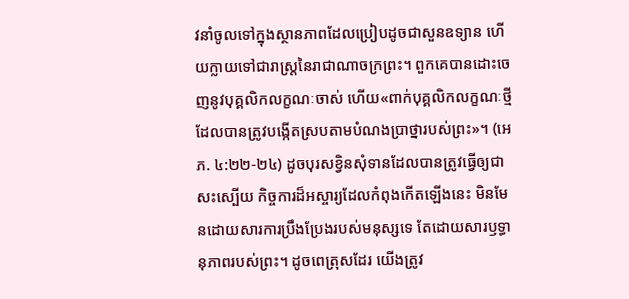វនាំចូលទៅក្នុងស្ថានភាពដែលប្រៀបដូចជាសួនឧទ្យាន ហើយក្លាយទៅជារាស្ត្រនៃរាជាណាចក្រព្រះ។ ពួកគេបានដោះចេញនូវបុគ្គលិកលក្ខណៈចាស់ ហើយ«ពាក់បុគ្គលិកលក្ខណៈថ្មី ដែលបានត្រូវបង្កើតស្របតាមបំណងប្រាថ្នារបស់ព្រះ»។ (អេភ. ៤:២២-២៤) ដូចបុរសខ្វិនសុំទានដែលបានត្រូវធ្វើឲ្យជាសះស្បើយ កិច្ចការដ៏អស្ចារ្យដែលកំពុងកើតឡើងនេះ មិនមែនដោយសារការប្រឹងប្រែងរបស់មនុស្សទេ តែដោយសារឫទ្ធានុភាពរបស់ព្រះ។ ដូចពេត្រុសដែរ យើងត្រូវ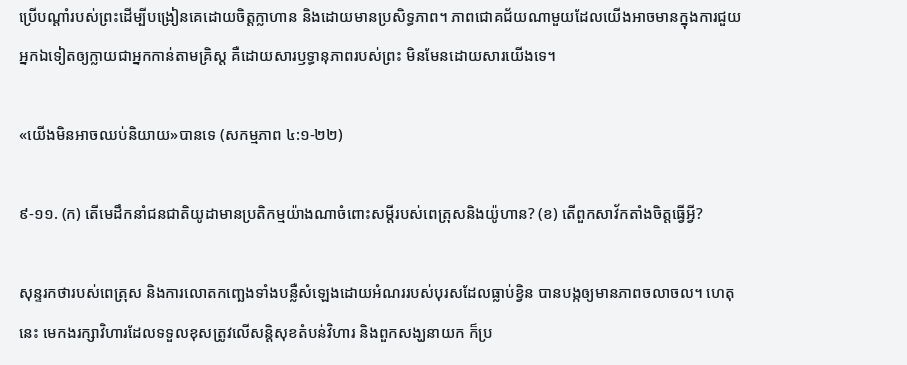ប្រើបណ្ដាំរបស់ព្រះដើម្បីបង្រៀនគេដោយចិត្តក្លាហាន និងដោយមានប្រសិទ្ធភាព។ ភាពជោគជ័យណាមួយដែលយើងអាចមានក្នុងការជួយអ្នកឯទៀតឲ្យក្លាយជាអ្នកកាន់តាមគ្រិស្ត គឺដោយសារឫទ្ធានុភាពរបស់ព្រះ មិនមែនដោយសារយើងទេ។

«យើងមិនអាចឈប់និយាយ»បានទេ (សកម្មភាព ៤:១-២២)

៩-១១. (ក) តើមេដឹកនាំជនជាតិយូដាមានប្រតិកម្មយ៉ាងណាចំពោះសម្ដីរបស់ពេត្រុសនិងយ៉ូហាន? (ខ) តើពួកសាវ័កតាំងចិត្តធ្វើអ្វី?

សុន្ទរកថារបស់ពេត្រុស និងការលោតកញ្ឆេងទាំងបន្លឺសំឡេងដោយអំណររបស់បុរសដែលធ្លាប់ខ្វិន បានបង្កឲ្យមានភាពចលាចល។ ហេតុនេះ មេកងរក្សាវិហារដែលទទួលខុសត្រូវលើសន្តិសុខតំបន់វិហារ និងពួកសង្ឃនាយក ក៏ប្រ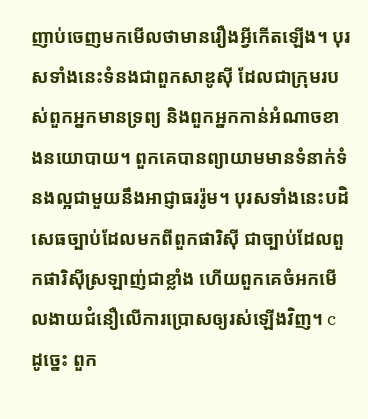ញាប់ចេញមកមើលថាមានរឿងអ្វីកើតឡើង។ បុរសទាំងនេះទំនងជាពួកសាឌូស៊ី ដែលជាក្រុមរបស់ពួកអ្នកមានទ្រព្យ និងពួកអ្នកកាន់អំណាចខាងនយោបាយ។ ពួកគេបានព្យាយាមមានទំនាក់ទំនងល្អជាមួយនឹងអាជ្ញាធររ៉ូម។ បុរសទាំងនេះបដិសេធច្បាប់ដែលមកពីពួកផារិស៊ី ជាច្បាប់ដែលពួកផារិស៊ីស្រឡាញ់ជាខ្លាំង ហើយពួកគេចំអកមើលងាយជំនឿលើការប្រោសឲ្យរស់ឡើងវិញ។ c ដូច្នេះ ពួក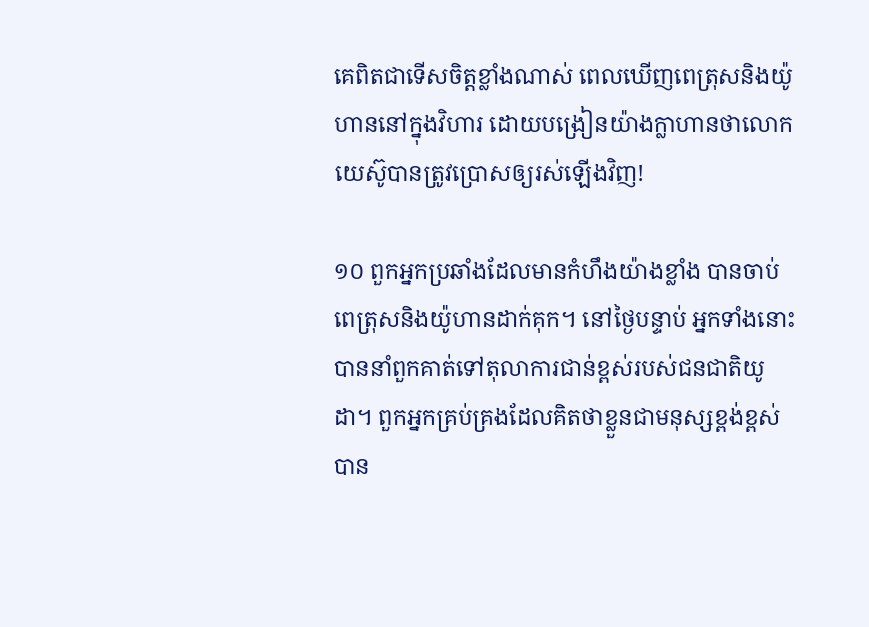គេពិតជាទើសចិត្តខ្លាំងណាស់ ពេលឃើញពេត្រុសនិងយ៉ូហាននៅក្នុងវិហារ ដោយបង្រៀនយ៉ាងក្លាហានថាលោកយេស៊ូបានត្រូវប្រោសឲ្យរស់ឡើងវិញ!

១០ ពួកអ្នកប្រឆាំងដែលមានកំហឹងយ៉ាងខ្លាំង បានចាប់ពេត្រុសនិងយ៉ូហានដាក់គុក។ នៅថ្ងៃបន្ទាប់ អ្នកទាំងនោះបាននាំពួកគាត់ទៅតុលាការជាន់ខ្ពស់របស់ជនជាតិយូដា។ ពួកអ្នកគ្រប់គ្រងដែលគិតថាខ្លួនជាមនុស្សខ្ពង់ខ្ពស់ បាន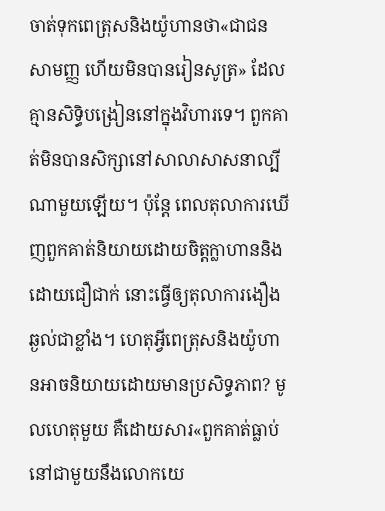ចាត់ទុកពេត្រុសនិងយ៉ូហានថា«ជាជនសាមញ្ញ ហើយមិនបានរៀនសូត្រ» ដែលគ្មានសិទ្ធិបង្រៀននៅក្នុងវិហារទេ។ ពួកគាត់មិនបានសិក្សានៅសាលាសាសនាល្បីណាមួយឡើយ។ ប៉ុន្តែ ពេលតុលាការឃើញពួកគាត់និយាយដោយចិត្តក្លាហាននិងដោយជឿជាក់ នោះធ្វើឲ្យតុលាការងឿងឆ្ងល់ជាខ្លាំង។ ហេតុអ្វីពេត្រុសនិងយ៉ូហានអាចនិយាយដោយមានប្រសិទ្ធភាព? មូលហេតុមួយ គឺដោយសារ«ពួកគាត់ធ្លាប់នៅជាមួយនឹងលោកយេ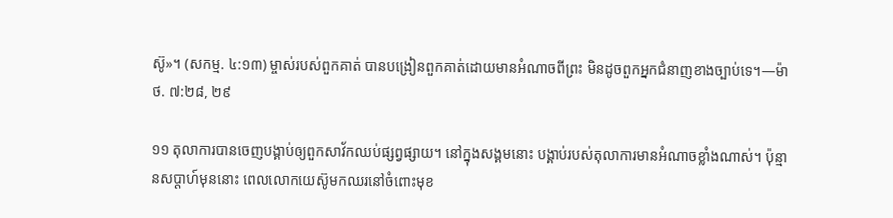ស៊ូ»។ (សកម្ម. ៤:១៣) ម្ចាស់របស់ពួកគាត់ បានបង្រៀនពួកគាត់ដោយមានអំណាចពីព្រះ មិនដូចពួកអ្នកជំនាញខាងច្បាប់ទេ។—ម៉ាថ. ៧:២៨, ២៩

១១ តុលាការបានចេញបង្គាប់ឲ្យពួកសាវ័កឈប់ផ្សព្វផ្សាយ។ នៅក្នុងសង្គមនោះ បង្គាប់របស់តុលាការមានអំណាចខ្លាំងណាស់។ ប៉ុន្មានសប្ដាហ៍មុននោះ ពេលលោកយេស៊ូមកឈរនៅចំពោះមុខ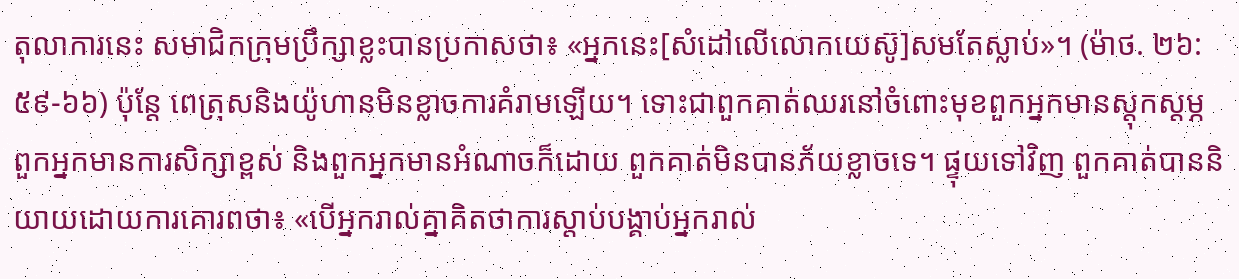តុលាការនេះ សមាជិកក្រុមប្រឹក្សាខ្លះបានប្រកាសថា៖ «អ្នកនេះ[សំដៅលើលោកយេស៊ូ]សមតែស្លាប់»។ (ម៉ាថ. ២៦:៥៩-៦៦) ប៉ុន្តែ ពេត្រុសនិងយ៉ូហានមិនខ្លាចការគំរាមឡើយ។ ទោះជាពួកគាត់ឈរនៅចំពោះមុខពួកអ្នកមានស្តុកស្តម្ភ ពួកអ្នកមានការសិក្សាខ្ពស់ និងពួកអ្នកមានអំណាចក៏ដោយ ពួកគាត់មិនបានភ័យខ្លាចទេ។ ផ្ទុយទៅវិញ ពួកគាត់បាននិយាយដោយការគោរពថា៖ «បើអ្នករាល់គ្នាគិតថាការស្ដាប់បង្គាប់អ្នករាល់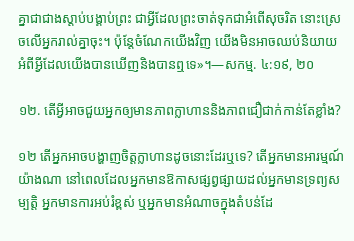គ្នាជាជាងស្ដាប់បង្គាប់ព្រះ ជាអ្វីដែលព្រះចាត់ទុកជាអំពើសុចរិត នោះស្រេចលើអ្នករាល់គ្នាចុះ។ ប៉ុន្តែចំណែកយើងវិញ យើងមិនអាចឈប់និយាយអំពីអ្វីដែលយើងបានឃើញនិងបានឮទេ»។—សកម្ម. ៤:១៩, ២០

១២. តើអ្វីអាចជួយអ្នកឲ្យមានភាពក្លាហាននិងភាពជឿជាក់កាន់តែខ្លាំង?

១២ តើអ្នកអាចបង្ហាញចិត្តក្លាហានដូចនោះដែរឬទេ? តើអ្នកមានអារម្មណ៍យ៉ាងណា នៅពេលដែលអ្នកមានឱកាសផ្សព្វផ្សាយដល់អ្នកមានទ្រព្យសម្បត្តិ អ្នកមានការអប់រំខ្ពស់ ឬអ្នកមានអំណាចក្នុងតំបន់ដែ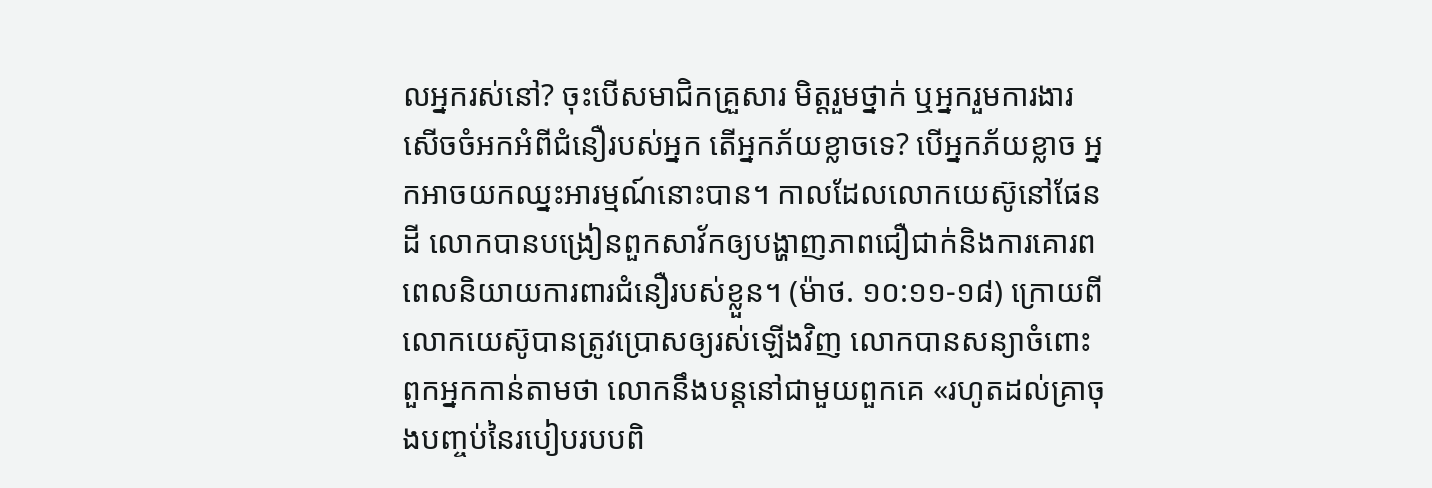លអ្នករស់នៅ? ចុះបើសមាជិកគ្រួសារ មិត្តរួមថ្នាក់ ឬអ្នករួមការងារសើចចំអកអំពីជំនឿរបស់អ្នក តើអ្នកភ័យខ្លាចទេ? បើអ្នកភ័យខ្លាច អ្នកអាចយកឈ្នះអារម្មណ៍នោះបាន។ កាលដែលលោកយេស៊ូនៅផែនដី លោកបានបង្រៀនពួកសាវ័កឲ្យបង្ហាញភាពជឿជាក់និងការគោរព ពេលនិយាយការពារជំនឿរបស់ខ្លួន។ (ម៉ាថ. ១០:១១-១៨) ក្រោយពីលោកយេស៊ូបានត្រូវប្រោសឲ្យរស់ឡើងវិញ លោកបានសន្យាចំពោះពួកអ្នកកាន់តាមថា លោកនឹងបន្តនៅជាមួយពួកគេ «រហូតដល់គ្រាចុងបញ្ចប់នៃរបៀបរបបពិ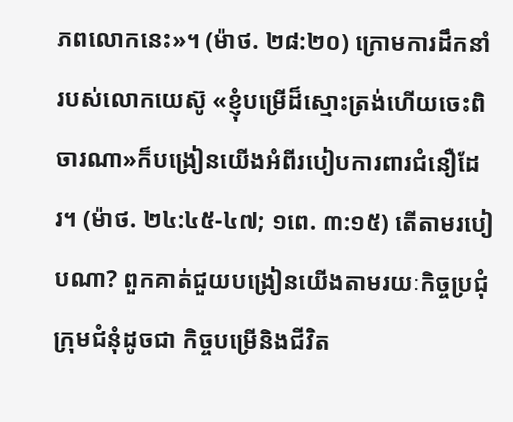ភពលោកនេះ»។ (ម៉ាថ. ២៨:២០) ក្រោមការដឹកនាំរបស់លោកយេស៊ូ «ខ្ញុំបម្រើដ៏ស្មោះត្រង់ហើយចេះពិចារណា»ក៏បង្រៀនយើងអំពីរបៀបការពារជំនឿដែរ។ (ម៉ាថ. ២៤:៤៥-៤៧; ១ពេ. ៣:១៥) តើតាមរបៀបណា? ពួកគាត់ជួយបង្រៀនយើងតាមរយៈកិច្ចប្រជុំក្រុមជំនុំដូចជា កិច្ចបម្រើនិងជីវិត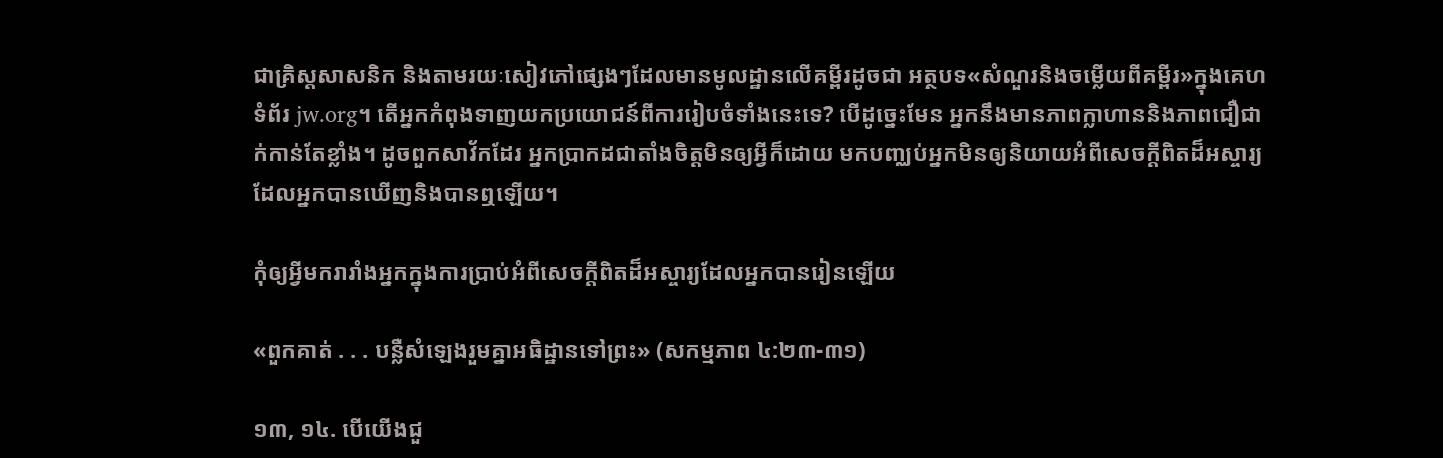ជាគ្រិស្តសាសនិក និងតាមរយៈសៀវភៅផ្សេងៗដែលមានមូលដ្ឋានលើគម្ពីរដូចជា អត្ថបទ«សំណួរនិងចម្លើយពីគម្ពីរ»ក្នុងគេហទំព័រ jw.org។ តើអ្នកកំពុងទាញយកប្រយោជន៍ពីការរៀបចំទាំងនេះទេ? បើដូច្នេះមែន អ្នកនឹងមានភាពក្លាហាននិងភាពជឿជាក់កាន់តែខ្លាំង។ ដូចពួកសាវ័កដែរ អ្នកប្រាកដជាតាំងចិត្តមិនឲ្យអ្វីក៏ដោយ មកបញ្ឈប់អ្នកមិនឲ្យនិយាយអំពីសេចក្ដីពិតដ៏អស្ចារ្យ ដែលអ្នកបានឃើញនិងបានឮឡើយ។

កុំឲ្យអ្វីមករារាំងអ្នកក្នុងការប្រាប់អំពីសេចក្ដីពិតដ៏អស្ចារ្យដែលអ្នកបានរៀនឡើយ

«ពួកគាត់ . . . បន្លឺសំឡេងរួមគ្នាអធិដ្ឋានទៅព្រះ» (សកម្មភាព ៤:២៣-៣១)

១៣, ១៤. បើយើងជួ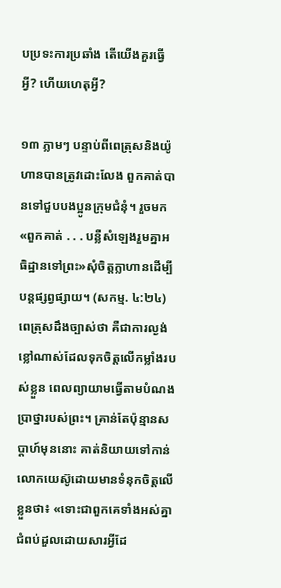បប្រទះការប្រឆាំង តើយើងគួរធ្វើអ្វី? ហើយហេតុអ្វី?

១៣ ភ្លាមៗ បន្ទាប់ពីពេត្រុសនិងយ៉ូហានបានត្រូវដោះលែង ពួកគាត់បានទៅជួបបងប្អូនក្រុមជំនុំ។ រួចមក «ពួកគាត់ . . . បន្លឺសំឡេងរួមគ្នាអធិដ្ឋានទៅព្រះ»សុំចិត្តក្លាហានដើម្បីបន្តផ្សព្វផ្សាយ។ (សកម្ម. ៤:២៤) ពេត្រុសដឹងច្បាស់ថា គឺជាការល្ងង់ខ្លៅណាស់ដែលទុកចិត្តលើកម្លាំងរបស់ខ្លួន ពេលព្យាយាមធ្វើតាមបំណងប្រាថ្នារបស់ព្រះ។ គ្រាន់តែប៉ុន្មានសប្ដាហ៍មុននោះ គាត់និយាយទៅកាន់លោកយេស៊ូដោយមានទំនុកចិត្តលើខ្លួនថា៖ «ទោះជាពួកគេទាំងអស់គ្នាជំពប់ដួលដោយសារអ្វីដែ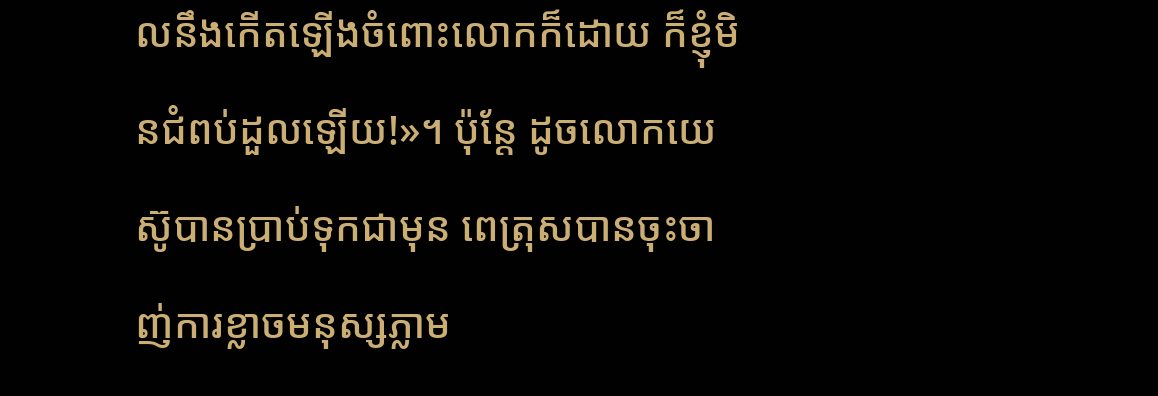លនឹងកើតឡើងចំពោះលោកក៏ដោយ ក៏ខ្ញុំមិនជំពប់ដួលឡើយ!»។ ប៉ុន្តែ ដូចលោកយេស៊ូបានប្រាប់ទុកជាមុន ពេត្រុសបានចុះចាញ់ការខ្លាចមនុស្សភ្លាម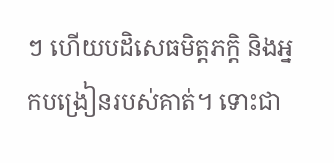ៗ ហើយបដិសេធមិត្តភក្តិ និងអ្នកបង្រៀនរបស់គាត់។ ទោះជា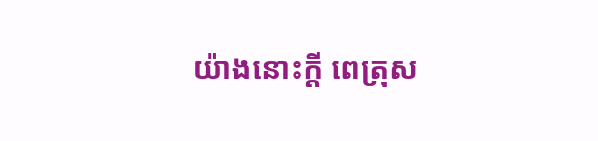យ៉ាងនោះក្ដី ពេត្រុស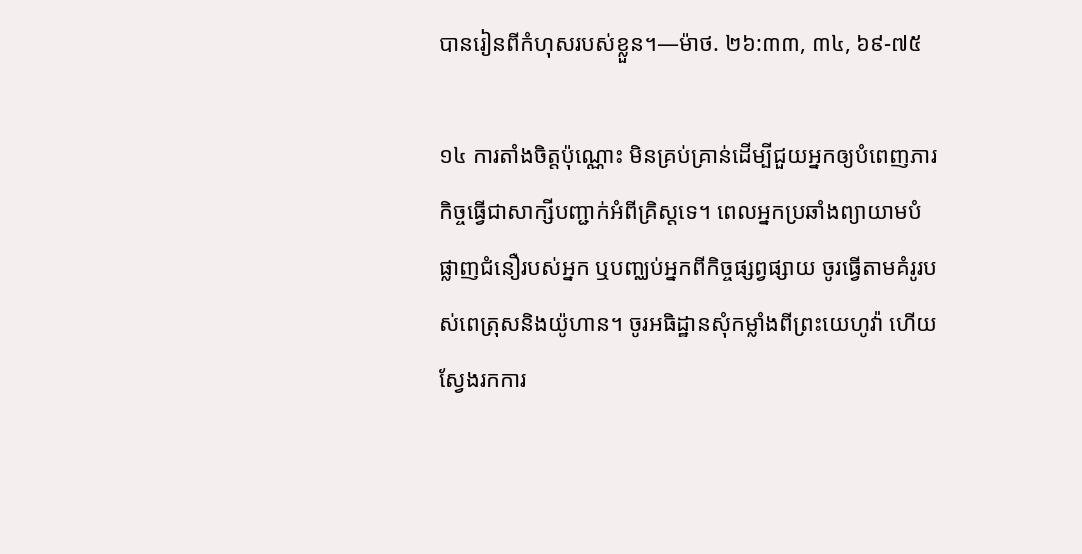បានរៀនពីកំហុសរបស់ខ្លួន។—ម៉ាថ. ២៦:៣៣, ៣៤, ៦៩-៧៥

១៤ ការតាំងចិត្តប៉ុណ្ណោះ មិនគ្រប់គ្រាន់ដើម្បីជួយអ្នកឲ្យបំពេញភារកិច្ចធ្វើជាសាក្សីបញ្ជាក់អំពីគ្រិស្តទេ។ ពេលអ្នកប្រឆាំងព្យាយាមបំផ្លាញជំនឿរបស់អ្នក ឬបញ្ឈប់អ្នកពីកិច្ចផ្សព្វផ្សាយ ចូរធ្វើតាមគំរូរបស់ពេត្រុសនិងយ៉ូហាន។ ចូរអធិដ្ឋានសុំកម្លាំងពីព្រះយេហូវ៉ា ហើយស្វែងរកការ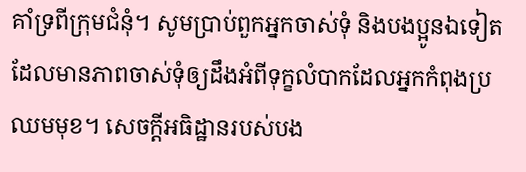គាំទ្រពីក្រុមជំនុំ។ សូមប្រាប់ពួកអ្នកចាស់ទុំ និងបងប្អូនឯទៀតដែលមានភាពចាស់ទុំឲ្យដឹងអំពីទុក្ខលំបាកដែលអ្នកកំពុងប្រឈមមុខ។ សេចក្ដីអធិដ្ឋានរបស់បង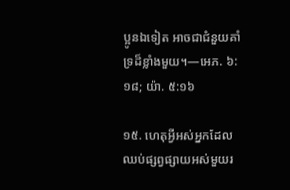ប្អូនឯទៀត អាចជាជំនួយគាំទ្រដ៏ខ្លាំងមួយ។—អេភ. ៦:១៨; យ៉ា. ៥:១៦

១៥. ហេតុអ្វីអស់អ្នកដែលឈប់ផ្សព្វផ្សាយអស់មួយរ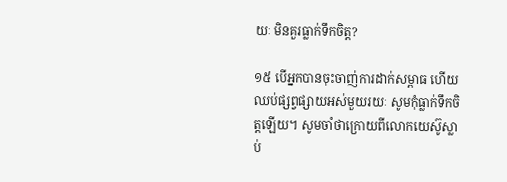យៈ មិនគួរធ្លាក់ទឹកចិត្ត?

១៥ បើអ្នកបានចុះចាញ់ការដាក់សម្ពាធ ហើយឈប់ផ្សព្វផ្សាយអស់មួយរយៈ សូមកុំធ្លាក់ទឹកចិត្តឡើយ។ សូមចាំថាក្រោយពីលោកយេស៊ូស្លាប់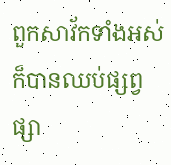ពួកសាវ័កទាំងអស់ក៏បានឈប់ផ្សព្វផ្សា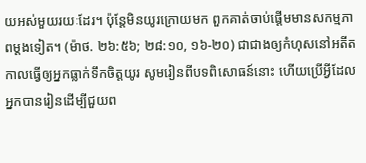យអស់មួយរយៈដែរ។ ប៉ុន្តែមិនយូរក្រោយមក ពួកគាត់ចាប់ផ្ដើមមានសកម្មភាពម្ដងទៀត។ (ម៉ាថ. ២៦:៥៦; ២៨:១០, ១៦-២០) ជាជាងឲ្យកំហុសនៅអតីតកាលធ្វើឲ្យអ្នកធ្លាក់ទឹកចិត្តយូរ សូមរៀនពីបទពិសោធន៍នោះ ហើយប្រើអ្វីដែលអ្នកបានរៀនដើម្បីជួយព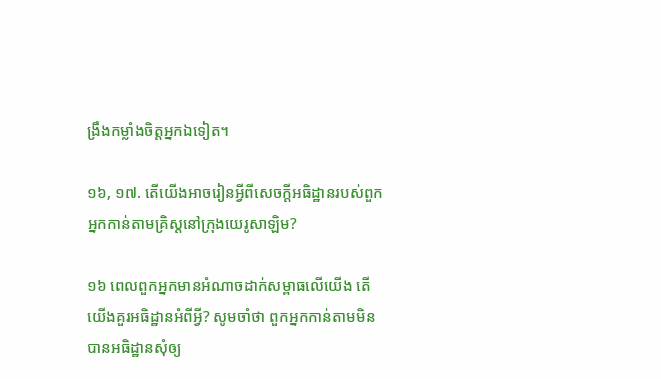ង្រឹងកម្លាំងចិត្តអ្នកឯទៀត។

១៦, ១៧. តើយើងអាចរៀនអ្វីពីសេចក្ដីអធិដ្ឋានរបស់ពួកអ្នកកាន់តាមគ្រិស្តនៅក្រុងយេរូសាឡិម?

១៦ ពេលពួកអ្នកមានអំណាចដាក់សម្ពាធលើយើង តើយើងគួរអធិដ្ឋានអំពីអ្វី? សូមចាំថា ពួកអ្នកកាន់តាមមិនបានអធិដ្ឋានសុំឲ្យ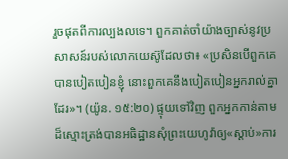រួចផុតពីការល្បងលទេ។ ពួកគាត់ចាំយ៉ាងច្បាស់នូវប្រសាសន៍របស់លោកយេស៊ូដែលថា៖ «ប្រសិនបើពួកគេបានបៀតបៀនខ្ញុំ នោះពួកគេនឹងបៀតបៀនអ្នករាល់គ្នាដែរ»។ (យ៉ូន. ១៥:២០) ផ្ទុយទៅវិញ ពួកអ្នកកាន់តាមដ៏ស្មោះត្រង់បានអធិដ្ឋានសុំព្រះយេហូវ៉ាឲ្យ«ស្ដាប់»ការ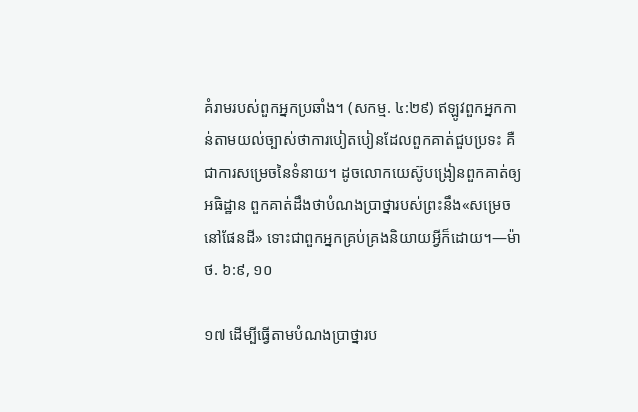គំរាមរបស់ពួកអ្នកប្រឆាំង។ (សកម្ម. ៤:២៩) ឥឡូវពួកអ្នកកាន់តាមយល់ច្បាស់ថាការបៀតបៀនដែលពួកគាត់ជួបប្រទះ គឺជាការសម្រេចនៃទំនាយ។ ដូចលោកយេស៊ូបង្រៀនពួកគាត់ឲ្យអធិដ្ឋាន ពួកគាត់ដឹងថាបំណងប្រាថ្នារបស់ព្រះនឹង«សម្រេចនៅផែនដី» ទោះជាពួកអ្នកគ្រប់គ្រងនិយាយអ្វីក៏ដោយ។—ម៉ាថ. ៦:៩, ១០

១៧ ដើម្បីធ្វើតាមបំណងប្រាថ្នារប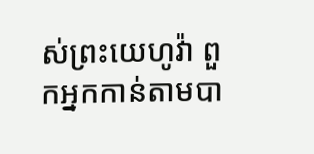ស់ព្រះយេហូវ៉ា ពួកអ្នកកាន់តាមបា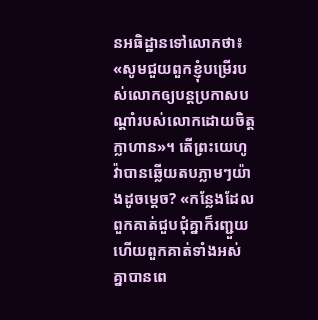នអធិដ្ឋានទៅលោកថា៖ «សូមជួយពួកខ្ញុំបម្រើរបស់លោកឲ្យបន្តប្រកាសបណ្ដាំរបស់លោកដោយចិត្តក្លាហាន»។ តើព្រះយេហូវ៉ាបានឆ្លើយតបភ្លាមៗយ៉ាងដូចម្ដេច? «កន្លែងដែលពួកគាត់ជួបជុំគ្នាក៏រញ្ជួយ ហើយពួកគាត់ទាំងអស់គ្នាបានពេ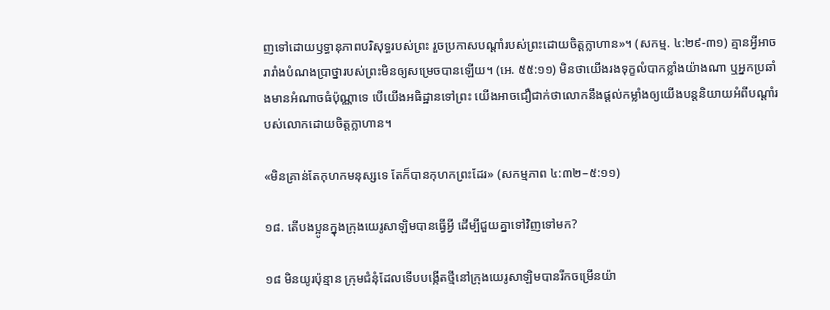ញទៅដោយឫទ្ធានុភាពបរិសុទ្ធរបស់ព្រះ រួចប្រកាសបណ្ដាំរបស់ព្រះដោយចិត្តក្លាហាន»។ (សកម្ម. ៤:២៩-៣១) គ្មានអ្វីអាចរារាំងបំណងប្រាថ្នារបស់ព្រះមិនឲ្យសម្រេចបានឡើយ។ (អេ. ៥៥:១១) មិនថាយើងរងទុក្ខលំបាកខ្លាំងយ៉ាងណា ឬអ្នកប្រឆាំងមានអំណាចធំប៉ុណ្ណាទេ បើយើងអធិដ្ឋានទៅព្រះ យើងអាចជឿជាក់ថាលោកនឹងផ្ដល់កម្លាំងឲ្យយើងបន្តនិយាយអំពីបណ្ដាំរបស់លោកដោយចិត្តក្លាហាន។

«មិនគ្រាន់តែកុហកមនុស្សទេ តែក៏បានកុហកព្រះដែរ» (សកម្មភាព ៤:៣២–៥:១១)

១៨. តើបងប្អូនក្នុងក្រុងយេរូសាឡិមបានធ្វើអ្វី ដើម្បីជួយគ្នាទៅវិញទៅមក?

១៨ មិនយូរប៉ុន្មាន ក្រុមជំនុំដែលទើបបង្កើតថ្មីនៅក្រុងយេរូសាឡិមបានរីកចម្រើនយ៉ា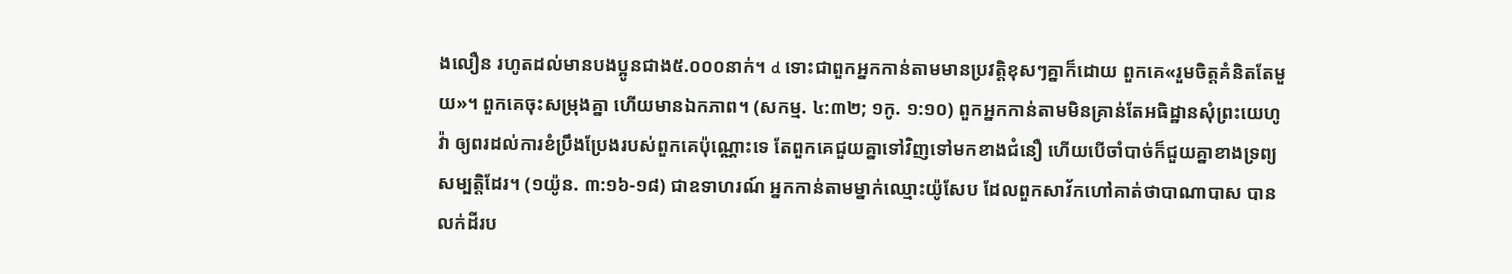ងលឿន រហូតដល់មានបងប្អូនជាង៥.០០០នាក់។ d ទោះជាពួកអ្នកកាន់តាមមានប្រវត្តិខុសៗគ្នាក៏ដោយ ពួកគេ«រួមចិត្តគំនិតតែមួយ»។ ពួកគេចុះសម្រុងគ្នា ហើយមានឯកភាព។ (សកម្ម. ៤:៣២; ១កូ. ១:១០) ពួកអ្នកកាន់តាមមិនគ្រាន់តែអធិដ្ឋានសុំព្រះយេហូវ៉ា ឲ្យពរដល់ការខំប្រឹងប្រែងរបស់ពួកគេប៉ុណ្ណោះទេ តែពួកគេជួយគ្នាទៅវិញទៅមកខាងជំនឿ ហើយបើចាំបាច់ក៏ជួយគ្នាខាងទ្រព្យសម្បត្តិដែរ។ (១យ៉ូន. ៣:១៦-១៨) ជាឧទាហរណ៍ អ្នកកាន់តាមម្នាក់ឈ្មោះយ៉ូសែប ដែលពួកសាវ័កហៅគាត់ថាបាណាបាស បានលក់ដីរប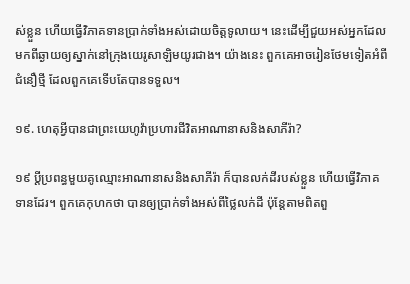ស់ខ្លួន ហើយធ្វើវិភាគទានប្រាក់ទាំងអស់ដោយចិត្តទូលាយ។ នេះដើម្បីជួយអស់អ្នកដែលមកពីឆ្ងាយឲ្យស្នាក់នៅក្រុងយេរូសាឡិមយូរជាង។ យ៉ាងនេះ ពួកគេអាចរៀនថែមទៀតអំពីជំនឿថ្មី ដែលពួកគេទើបតែបានទទួល។

១៩. ហេតុអ្វីបានជាព្រះយេហូវ៉ាប្រហារជីវិតអាណានាសនិងសាភីរ៉ា?

១៩ ប្ដីប្រពន្ធមួយគូឈ្មោះអាណានាសនិងសាភីរ៉ា ក៏បានលក់ដីរបស់ខ្លួន ហើយធ្វើវិភាគទានដែរ។ ពួកគេកុហកថា បានឲ្យប្រាក់ទាំងអស់ពីថ្លៃលក់ដី ប៉ុន្តែតាមពិតពួ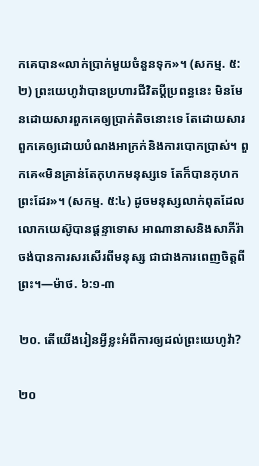កគេបាន«លាក់ប្រាក់មួយចំនួនទុក»។ (សកម្ម. ៥:២) ព្រះយេហូវ៉ាបានប្រហារជីវិតប្ដីប្រពន្ធនេះ មិនមែនដោយសារពួកគេឲ្យប្រាក់តិចនោះទេ តែដោយសារពួកគេឲ្យដោយបំណងអាក្រក់និងការបោកប្រាស់។ ពួកគេ«មិនគ្រាន់តែកុហកមនុស្សទេ តែក៏បានកុហកព្រះដែរ»។ (សកម្ម. ៥:៤) ដូចមនុស្សលាក់ពុតដែលលោកយេស៊ូបានផ្ដន្ទាទោស អាណានាសនិងសាភីរ៉ាចង់បានការសរសើរពីមនុស្ស ជាជាងការពេញចិត្តពីព្រះ។—ម៉ាថ. ៦:១-៣

២០. តើយើងរៀនអ្វីខ្លះអំពីការឲ្យដល់ព្រះយេហូវ៉ា?

២០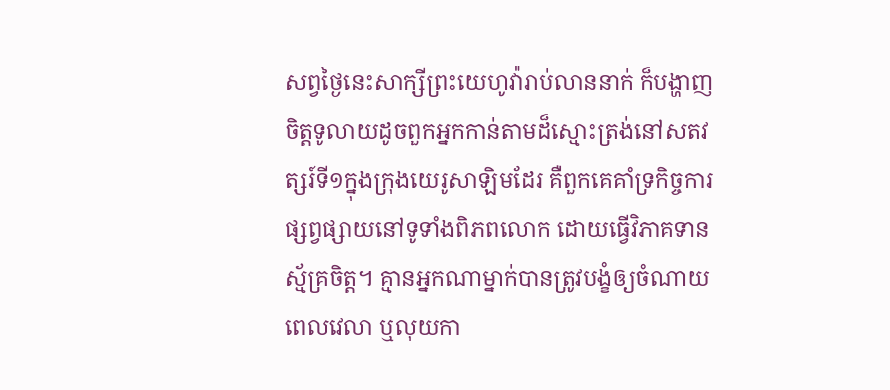សព្វថ្ងៃនេះសាក្សីព្រះយេហូវ៉ារាប់លាននាក់ ក៏បង្ហាញចិត្តទូលាយដូចពួកអ្នកកាន់តាមដ៏ស្មោះត្រង់នៅសតវត្សរ៍ទី១ក្នុងក្រុងយេរូសាឡិមដែរ គឺពួកគេគាំទ្រកិច្ចការផ្សព្វផ្សាយនៅទូទាំងពិភពលោក ដោយធ្វើវិភាគទានស្ម័គ្រចិត្ត។ គ្មានអ្នកណាម្នាក់បានត្រូវបង្ខំឲ្យចំណាយពេលវេលា ឬលុយកា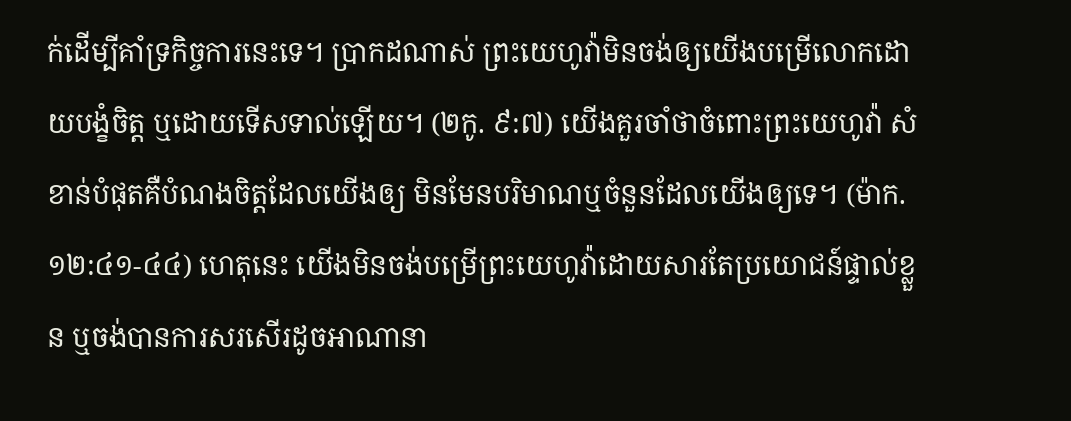ក់ដើម្បីគាំទ្រកិច្ចការនេះទេ។ ប្រាកដណាស់ ព្រះយេហូវ៉ាមិនចង់ឲ្យយើងបម្រើលោកដោយបង្ខំចិត្ត ឬដោយទើសទាល់ឡើយ។ (២កូ. ៩:៧) យើងគួរចាំថាចំពោះព្រះយេហូវ៉ា សំខាន់បំផុតគឺបំណងចិត្តដែលយើងឲ្យ មិនមែនបរិមាណឬចំនួនដែលយើងឲ្យទេ។ (ម៉ាក. ១២:៤១-៤៤) ហេតុនេះ យើងមិនចង់បម្រើព្រះយេហូវ៉ាដោយសារតែប្រយោជន៍ផ្ទាល់ខ្លួន ឬចង់បានការសរសើរដូចអាណានា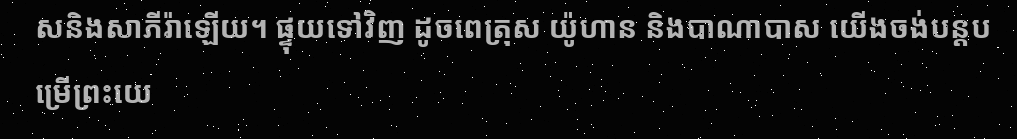សនិងសាភីរ៉ាឡើយ។ ផ្ទុយទៅវិញ ដូចពេត្រុស យ៉ូហាន និងបាណាបាស យើងចង់បន្តបម្រើព្រះយេ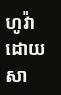ហូវ៉ាដោយសា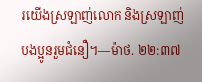រយើងស្រឡាញ់លោក និងស្រឡាញ់បងប្អូនរួមជំនឿ។—ម៉ាថ. ២២:៣៧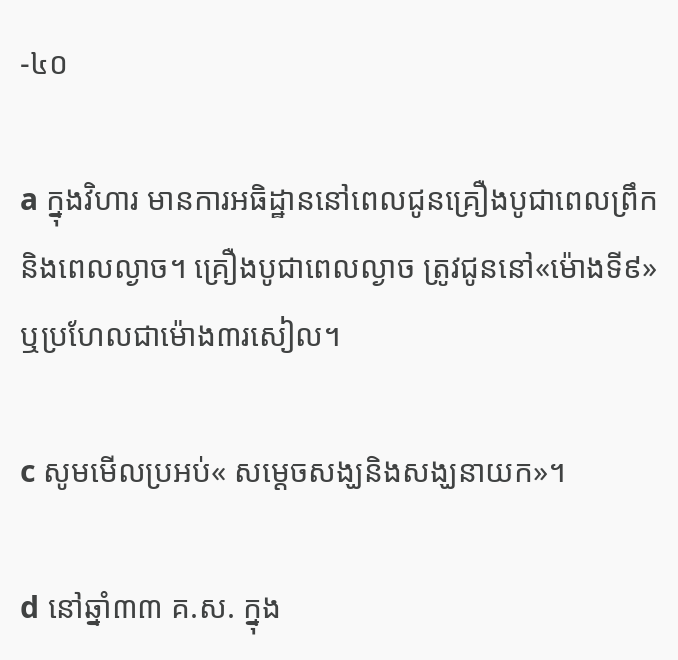-៤០

a ក្នុងវិហារ មានការអធិដ្ឋាននៅពេលជូនគ្រឿងបូជាពេលព្រឹកនិងពេលល្ងាច។ គ្រឿងបូជាពេលល្ងាច ត្រូវជូននៅ«ម៉ោងទី៩» ឬប្រហែលជាម៉ោង៣រសៀល។

c សូមមើលប្រអប់« សម្ដេចសង្ឃនិងសង្ឃនាយក»។

d នៅឆ្នាំ៣៣ គ.ស. ក្នុង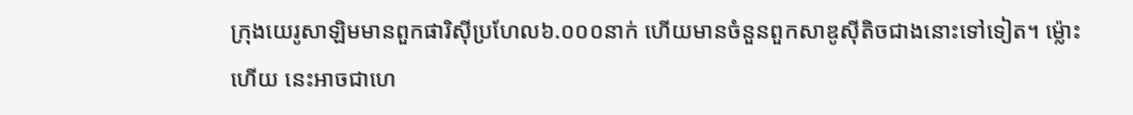ក្រុងយេរូសាឡិមមានពួកផារិស៊ីប្រហែល៦.០០០នាក់ ហើយមានចំនួនពួកសាឌូស៊ីតិចជាងនោះទៅទៀត។ ម្ល៉ោះហើយ នេះអាចជាហេ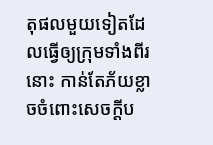តុផលមួយទៀតដែលធ្វើឲ្យក្រុមទាំងពីរនោះ កាន់តែភ័យខ្លាចចំពោះសេចក្ដីប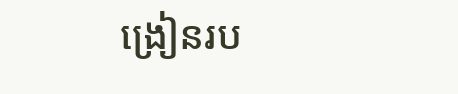ង្រៀនរប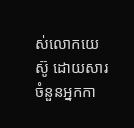ស់លោកយេស៊ូ ដោយសារចំនួនអ្នកកា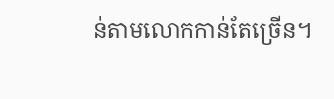ន់តាមលោកកាន់តែច្រើន។